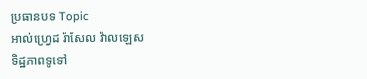ប្រធានបទ Topic
អាល់ហ្វ្រេដ រ៉ាសែល វ៉ាលឡេស
ទិដ្ឋភាពទូទៅ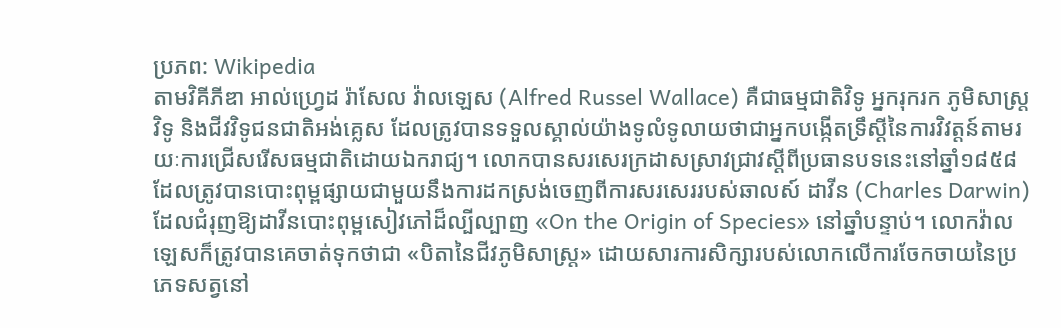ប្រភព: Wikipedia
តាមវិគីភីឌា អាល់ហ្វ្រេដ រ៉ាសែល វ៉ាលឡេស (Alfred Russel Wallace) គឺជាធម្មជាតិវិទូ អ្នករុករក ភូមិសាស្ត្រវិទូ និងជីវវិទូជនជាតិអង់គ្លេស ដែលត្រូវបានទទួលស្គាល់យ៉ាងទូលំទូលាយថាជាអ្នកបង្កើតទ្រឹស្ដីនៃការវិវត្តន៍តាមរយៈការជ្រើសរើសធម្មជាតិដោយឯករាជ្យ។ លោកបានសរសេរក្រដាសស្រាវជ្រាវស្ដីពីប្រធានបទនេះនៅឆ្នាំ១៨៥៨ ដែលត្រូវបានបោះពុម្ពផ្សាយជាមួយនឹងការដកស្រង់ចេញពីការសរសេររបស់ឆាលស៍ ដាវីន (Charles Darwin) ដែលជំរុញឱ្យដាវីនបោះពុម្ពសៀវភៅដ៏ល្បីល្បាញ «On the Origin of Species» នៅឆ្នាំបន្ទាប់។ លោកវ៉ាលឡេសក៏ត្រូវបានគេចាត់ទុកថាជា «បិតានៃជីវភូមិសាស្ត្រ» ដោយសារការសិក្សារបស់លោកលើការចែកចាយនៃប្រភេទសត្វនៅ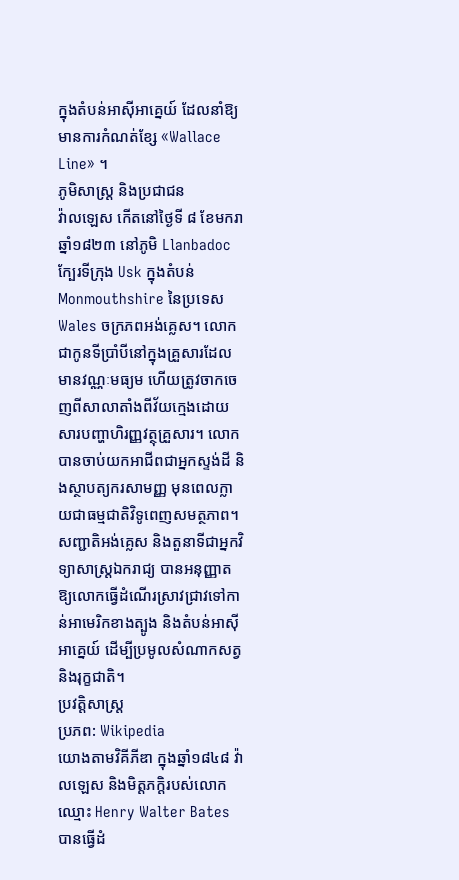ក្នុងតំបន់អាស៊ីអាគ្នេយ៍ ដែលនាំឱ្យមានការកំណត់ខ្សែ «Wallace Line» ។
ភូមិសាស្ត្រ និងប្រជាជន
វ៉ាលឡេស កើតនៅថ្ងៃទី ៨ ខែមករា ឆ្នាំ១៨២៣ នៅភូមិ Llanbadoc ក្បែរទីក្រុង Usk ក្នុងតំបន់ Monmouthshire នៃប្រទេស Wales ចក្រភពអង់គ្លេស។ លោកជាកូនទីប្រាំបីនៅក្នុងគ្រួសារដែលមានវណ្ណៈមធ្យម ហើយត្រូវចាកចេញពីសាលាតាំងពីវ័យក្មេងដោយសារបញ្ហាហិរញ្ញវត្ថុគ្រួសារ។ លោកបានចាប់យកអាជីពជាអ្នកស្ទង់ដី និងស្ថាបត្យករសាមញ្ញ មុនពេលក្លាយជាធម្មជាតិវិទូពេញសមត្ថភាព។ សញ្ជាតិអង់គ្លេស និងតួនាទីជាអ្នកវិទ្យាសាស្ត្រឯករាជ្យ បានអនុញ្ញាតឱ្យលោកធ្វើដំណើរស្រាវជ្រាវទៅកាន់អាមេរិកខាងត្បូង និងតំបន់អាស៊ីអាគ្នេយ៍ ដើម្បីប្រមូលសំណាកសត្វ និងរុក្ខជាតិ។
ប្រវត្តិសាស្ត្រ
ប្រភព: Wikipedia
យោងតាមវិគីភីឌា ក្នុងឆ្នាំ១៨៤៨ វ៉ាលឡេស និងមិត្តភក្ដិរបស់លោកឈ្មោះ Henry Walter Bates បានធ្វើដំ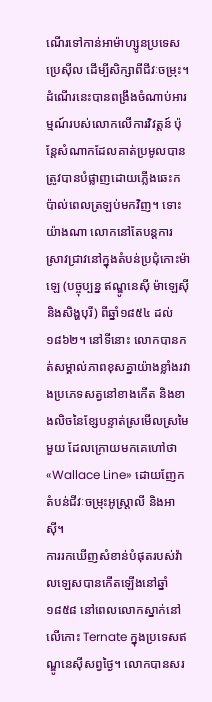ណើរទៅកាន់អាម៉ាហ្សូនប្រទេសប្រេស៊ីល ដើម្បីសិក្សាពីជីវៈចម្រុះ។ ដំណើរនេះបានពង្រឹងចំណាប់អារម្មណ៍របស់លោកលើការវិវត្តន៍ ប៉ុន្ដែសំណាកដែលគាត់ប្រមូលបានត្រូវបានបំផ្លាញដោយភ្លើងឆេះកប៉ាល់ពេលត្រឡប់មកវិញ។ ទោះយ៉ាងណា លោកនៅតែបន្តការស្រាវជ្រាវនៅក្នុងតំបន់ប្រជុំកោះម៉ាឡេ (បច្ចុប្បន្ន ឥណ្ឌូនេស៊ី ម៉ាឡេស៊ី និងសិង្ហបុរី) ពីឆ្នាំ១៨៥៤ ដល់ ១៨៦២។ នៅទីនោះ លោកបានកត់សម្គាល់ភាពខុសគ្នាយ៉ាងខ្លាំងរវាងប្រភេទសត្វនៅខាងកើត និងខាងលិចនៃខ្សែបន្ទាត់ស្រមើលស្រមៃមួយ ដែលក្រោយមកគេហៅថា «Wallace Line» ដោយញែកតំបន់ជីវៈចម្រុះអូស្ត្រាលី និងអាស៊ី។
ការរកឃើញសំខាន់បំផុតរបស់វ៉ាលឡេសបានកើតឡើងនៅឆ្នាំ១៨៥៨ នៅពេលលោកស្នាក់នៅលើកោះ Ternate ក្នុងប្រទេសឥណ្ឌូនេស៊ីសព្វថ្ងៃ។ លោកបានសរ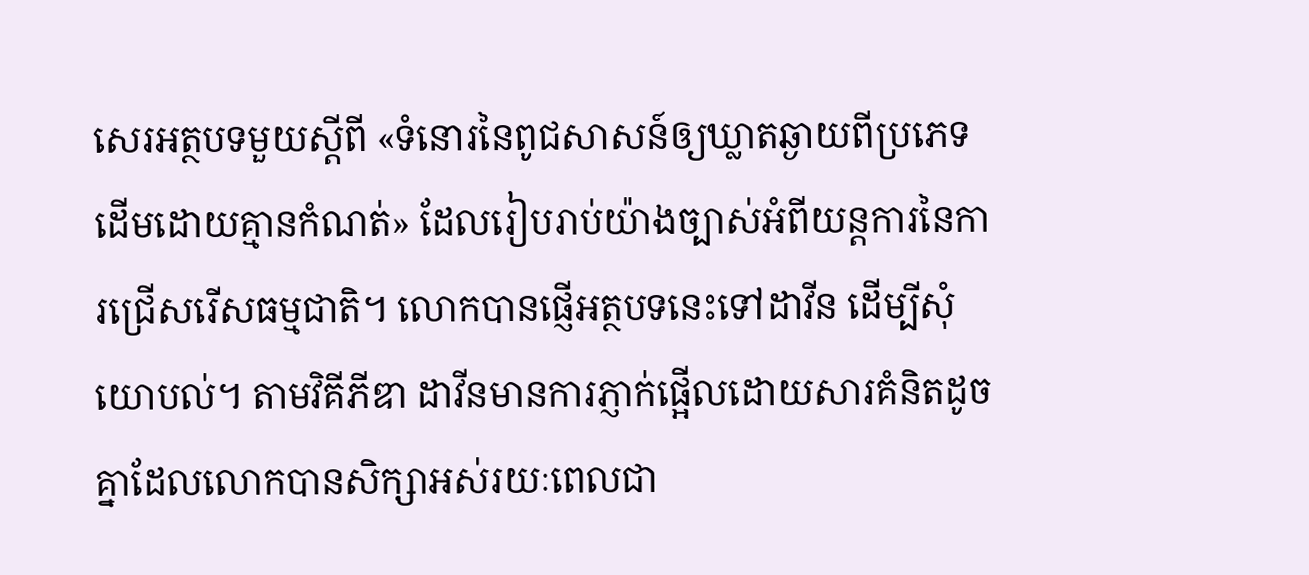សេរអត្ថបទមួយស្ដីពី «ទំនោរនៃពូជសាសន៍ឲ្យឃ្លាតឆ្ងាយពីប្រភេទដើមដោយគ្មានកំណត់» ដែលរៀបរាប់យ៉ាងច្បាស់អំពីយន្តការនៃការជ្រើសរើសធម្មជាតិ។ លោកបានផ្ញើអត្ថបទនេះទៅដាវីន ដើម្បីសុំយោបល់។ តាមវិគីភីឌា ដាវីនមានការភ្ញាក់ផ្អើលដោយសារគំនិតដូចគ្នាដែលលោកបានសិក្សាអស់រយៈពេលជា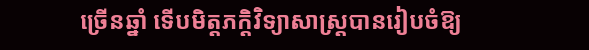ច្រើនឆ្នាំ ទើបមិត្តភក្ដិវិទ្យាសាស្ត្របានរៀបចំឱ្យ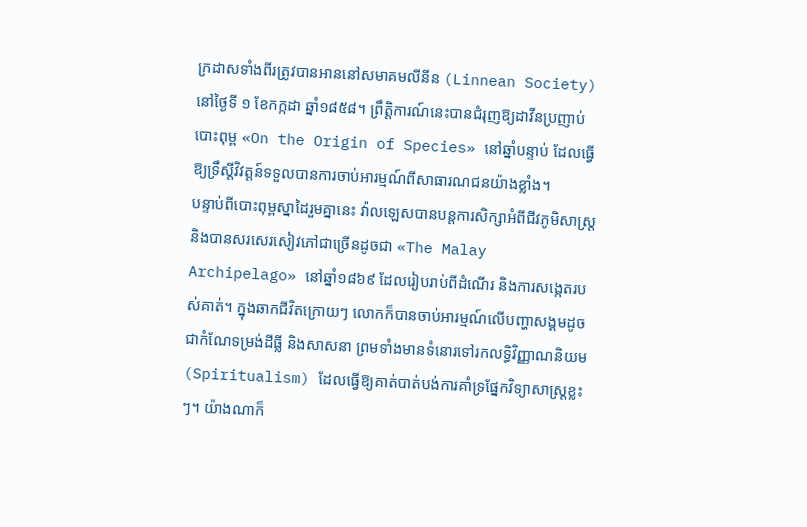ក្រដាសទាំងពីរត្រូវបានអាននៅសមាគមលីនីន (Linnean Society) នៅថ្ងៃទី ១ ខែកក្កដា ឆ្នាំ១៨៥៨។ ព្រឹត្តិការណ៍នេះបានជំរុញឱ្យដាវីនប្រញាប់បោះពុម្ព «On the Origin of Species» នៅឆ្នាំបន្ទាប់ ដែលធ្វើឱ្យទ្រឹស្ដីវិវត្តន៍ទទួលបានការចាប់អារម្មណ៍ពីសាធារណជនយ៉ាងខ្លាំង។
បន្ទាប់ពីបោះពុម្ពស្នាដៃរួមគ្នានេះ វ៉ាលឡេសបានបន្ដការសិក្សាអំពីជីវភូមិសាស្ត្រ និងបានសរសេរសៀវភៅជាច្រើនដូចជា «The Malay Archipelago» នៅឆ្នាំ១៨៦៩ ដែលរៀបរាប់ពីដំណើរ និងការសង្កេតរបស់គាត់។ ក្នុងឆាកជីវិតក្រោយៗ លោកក៏បានចាប់អារម្មណ៍លើបញ្ហាសង្គមដូចជាកំណែទម្រង់ដីធ្លី និងសាសនា ព្រមទាំងមានទំនោរទៅរកលទ្ធិវិញ្ញាណនិយម (Spiritualism) ដែលធ្វើឱ្យគាត់បាត់បង់ការគាំទ្រផ្នែកវិទ្យាសាស្ត្រខ្លះៗ។ យ៉ាងណាក៏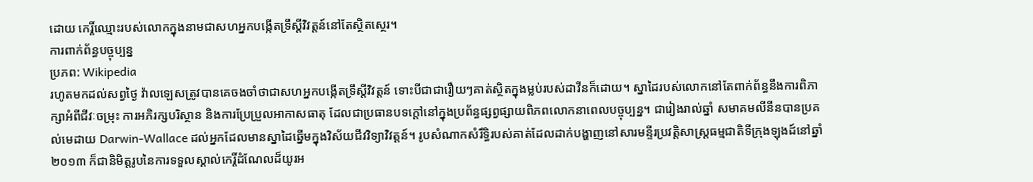ដោយ កេរ្តិ៍ឈ្មោះរបស់លោកក្នុងនាមជាសហអ្នកបង្កើតទ្រឹស្ដីវិវត្តន៍នៅតែស្ថិតស្ថេរ។
ការពាក់ព័ន្ធបច្ចុប្បន្ន
ប្រភព: Wikipedia
រហូតមកដល់សព្វថ្ងៃ វ៉ាលឡេសត្រូវបានគេចងចាំថាជាសហអ្នកបង្កើតទ្រឹស្ដីវិវត្តន៍ ទោះបីជាជារឿយៗគាត់ស្ថិតក្នុងម្លប់របស់ដាវីនក៏ដោយ។ ស្នាដៃរបស់លោកនៅតែពាក់ព័ន្ធនឹងការពិភាក្សាអំពីជីវៈចម្រុះ ការអភិរក្សបរិស្ថាន និងការប្រែប្រួលអាកាសធាតុ ដែលជាប្រធានបទក្ដៅនៅក្នុងប្រព័ន្ធផ្សព្វផ្សាយពិភពលោកនាពេលបច្ចុប្បន្ន។ ជារៀងរាល់ឆ្នាំ សមាគមលីនីនបានប្រគល់មេដាយ Darwin-Wallace ដល់អ្នកដែលមានស្នាដៃឆ្នើមក្នុងវិស័យជីវវិទ្យាវិវត្តន៍។ រូបសំណាកសំរឹទ្ធិរបស់គាត់ដែលដាក់បង្ហាញនៅសារមន្ទីរប្រវត្តិសាស្ត្រធម្មជាតិទីក្រុងឡុងដ៍នៅឆ្នាំ២០១៣ ក៏ជានិមិត្តរូបនៃការទទួលស្គាល់កេរ្តិ៍ដំណែលដ៏យូរអ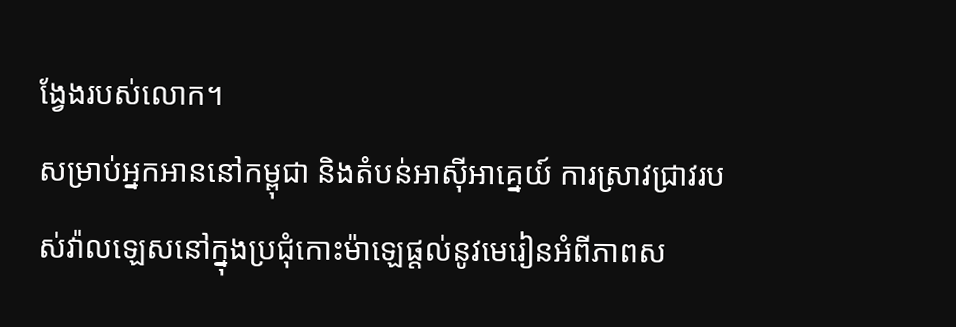ង្វែងរបស់លោក។
សម្រាប់អ្នកអាននៅកម្ពុជា និងតំបន់អាស៊ីអាគ្នេយ៍ ការស្រាវជ្រាវរបស់វ៉ាលឡេសនៅក្នុងប្រជុំកោះម៉ាឡេផ្ដល់នូវមេរៀនអំពីភាពស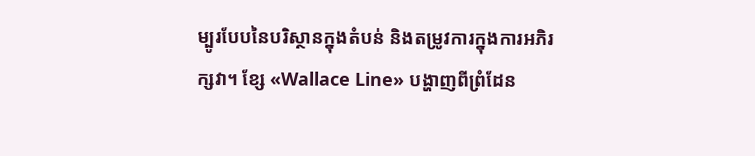ម្បូរបែបនៃបរិស្ថានក្នុងតំបន់ និងតម្រូវការក្នុងការអភិរក្សវា។ ខ្សែ «Wallace Line» បង្ហាញពីព្រំដែន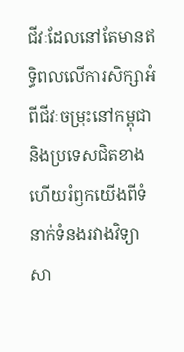ជីវៈដែលនៅតែមានឥទ្ធិពលលើការសិក្សាអំពីជីវៈចម្រុះនៅកម្ពុជា និងប្រទេសជិតខាង ហើយរំឭកយើងពីទំនាក់ទំនងរវាងវិទ្យាសា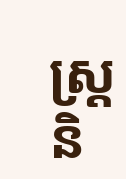ស្ត្រ និ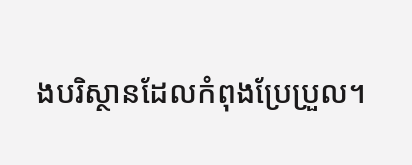ងបរិស្ថានដែលកំពុងប្រែប្រួល។